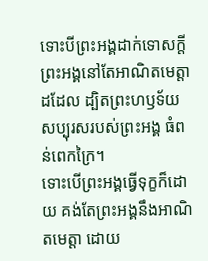ទោះបីព្រះអង្គដាក់ទោសក្ដី ព្រះអង្គនៅតែអាណិតមេត្តាដដែល ដ្បិតព្រះហឫទ័យសប្បុរសរបស់ព្រះអង្គ ធំពន់ពេកក្រៃ។
ទោះបើព្រះអង្គធ្វើទុក្ខក៏ដោយ គង់តែព្រះអង្គនឹងអាណិតមេត្តា ដោយ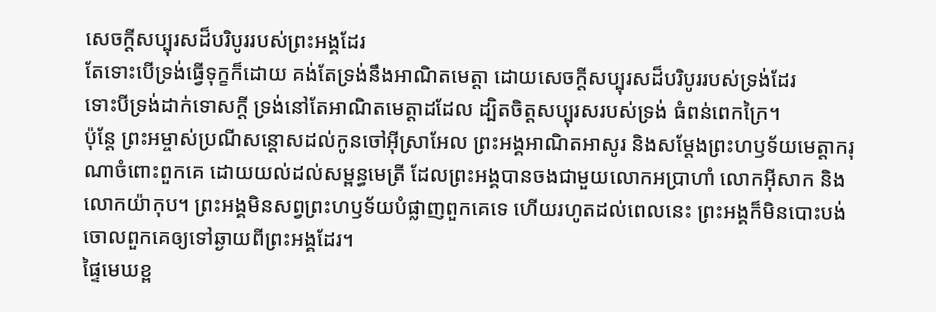សេចក្ដីសប្បុរសដ៏បរិបូររបស់ព្រះអង្គដែរ
តែទោះបើទ្រង់ធ្វើទុក្ខក៏ដោយ គង់តែទ្រង់នឹងអាណិតមេត្តា ដោយសេចក្ដីសប្បុរសដ៏បរិបូររបស់ទ្រង់ដែរ
ទោះបីទ្រង់ដាក់ទោសក្ដី ទ្រង់នៅតែអាណិតមេត្តាដដែល ដ្បិតចិត្តសប្បុរសរបស់ទ្រង់ ធំពន់ពេកក្រៃ។
ប៉ុន្តែ ព្រះអម្ចាស់ប្រណីសន្ដោសដល់កូនចៅអ៊ីស្រាអែល ព្រះអង្គអាណិតអាសូរ និងសម្តែងព្រះហឫទ័យមេត្តាករុណាចំពោះពួកគេ ដោយយល់ដល់សម្ពន្ធមេត្រី ដែលព្រះអង្គបានចងជាមួយលោកអប្រាហាំ លោកអ៊ីសាក និងលោកយ៉ាកុប។ ព្រះអង្គមិនសព្វព្រះហឫទ័យបំផ្លាញពួកគេទេ ហើយរហូតដល់ពេលនេះ ព្រះអង្គក៏មិនបោះបង់ចោលពួកគេឲ្យទៅឆ្ងាយពីព្រះអង្គដែរ។
ផ្ទៃមេឃខ្ព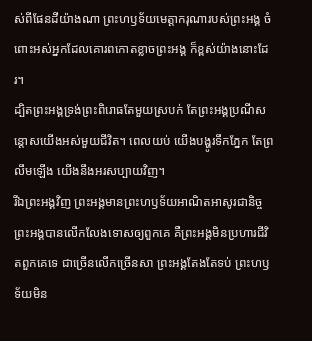ស់ពីផែនដីយ៉ាងណា ព្រះហឫទ័យមេត្តាករុណារបស់ព្រះអង្គ ចំពោះអស់អ្នកដែលគោរពកោតខ្លាចព្រះអង្គ ក៏ខ្ពស់យ៉ាងនោះដែរ។
ដ្បិតព្រះអង្គទ្រង់ព្រះពិរោធតែមួយស្របក់ តែព្រះអង្គប្រណីសន្ដោសយើងអស់មួយជីវិត។ ពេលយប់ យើងបង្ហូរទឹកភ្នែក តែព្រលឹមឡើង យើងនឹងអរសប្បាយវិញ។
រីឯព្រះអង្គវិញ ព្រះអង្គមានព្រះហឫទ័យអាណិតអាសូរជានិច្ច ព្រះអង្គបានលើកលែងទោសឲ្យពួកគេ គឺព្រះអង្គមិនប្រហារជីវិតពួកគេទេ ជាច្រើនលើកច្រើនសា ព្រះអង្គតែងតែទប់ ព្រះហឫទ័យមិន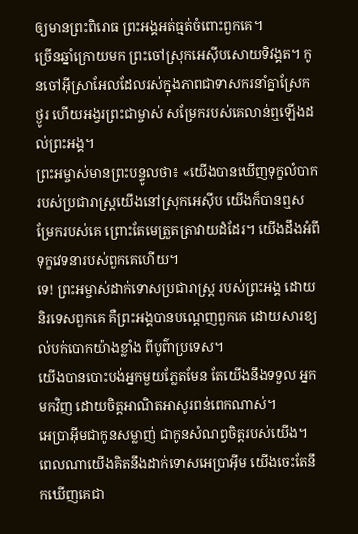ឲ្យមានព្រះពិរោធ ព្រះអង្គអត់ធ្មត់ចំពោះពួកគេ។
ច្រើនឆ្នាំក្រោយមក ព្រះចៅស្រុកអេស៊ីបសោយទិវង្គត។ កូនចៅអ៊ីស្រាអែលដែលរស់ក្នុងភាពជាទាសករនាំគ្នាស្រែកថ្ងូរ ហើយអង្វរព្រះជាម្ចាស់ សម្រែករបស់គេលាន់ឮឡើងដល់ព្រះអង្គ។
ព្រះអម្ចាស់មានព្រះបន្ទូលថា៖ «យើងបានឃើញទុក្ខលំបាករបស់ប្រជារាស្ត្រយើងនៅស្រុកអេស៊ីប យើងក៏បានឮសម្រែករបស់គេ ព្រោះតែមេត្រួតត្រាវាយដំដែរ។ យើងដឹងអំពីទុក្ខវេទនារបស់ពួកគេហើយ។
ទេ! ព្រះអម្ចាស់ដាក់ទោសប្រជារាស្ត្រ របស់ព្រះអង្គ ដោយនិរទេសពួកគេ គឺព្រះអង្គបានបណ្ដេញពួកគេ ដោយសារខ្យល់បក់បោកយ៉ាងខ្លាំង ពីបូព៌ាប្រទេស។
យើងបានបោះបង់អ្នកមួយភ្លែតមែន តែយើងនឹងទទួល អ្នកមកវិញ ដោយចិត្តអាណិតអាសូរពន់ពេកណាស់។
អេប្រាអ៊ីមជាកូនសម្លាញ់ ជាកូនសំណព្វចិត្តរបស់យើង។ ពេលណាយើងគិតនឹងដាក់ទោសអេប្រាអ៊ីម យើងចេះតែនឹកឃើញគេជា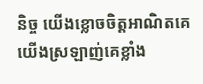និច្ច យើងខ្លោចចិត្តអាណិតគេ យើងស្រឡាញ់គេខ្លាំង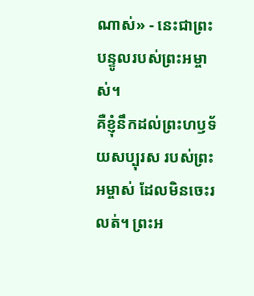ណាស់» - នេះជាព្រះបន្ទូលរបស់ព្រះអម្ចាស់។
គឺខ្ញុំនឹកដល់ព្រះហឫទ័យសប្បុរស របស់ព្រះអម្ចាស់ ដែលមិនចេះរលត់។ ព្រះអ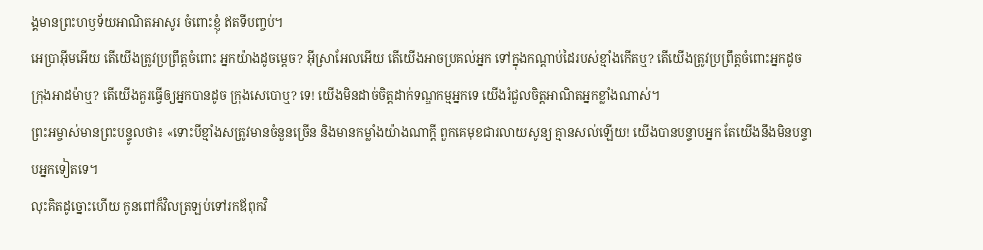ង្គមានព្រះហឫទ័យអាណិតអាសូរ ចំពោះខ្ញុំ ឥតទីបញ្ចប់។
អេប្រាអ៊ីមអើយ តើយើងត្រូវប្រព្រឹត្តចំពោះ អ្នកយ៉ាងដូចម្ដេច? អ៊ីស្រាអែលអើយ តើយើងអាចប្រគល់អ្នក ទៅក្នុងកណ្ដាប់ដៃរបស់ខ្មាំងកើតឬ? តើយើងត្រូវប្រព្រឹត្តចំពោះអ្នកដូច ក្រុងអាដម៉ាឬ? តើយើងគួរធ្វើឲ្យអ្នកបានដូច ក្រុងសេបោឬ? ទេ! យើងមិនដាច់ចិត្តដាក់ទណ្ឌកម្មអ្នកទេ យើងរំជួលចិត្តអាណិតអ្នកខ្លាំងណាស់។
ព្រះអម្ចាស់មានព្រះបន្ទូលថា៖ «ទោះបីខ្មាំងសត្រូវមានចំនួនច្រើន និងមានកម្លាំងយ៉ាងណាក្ដី ពួកគេមុខជារលាយសូន្យ គ្មានសល់ឡើយ! យើងបានបន្ទាបអ្នក តែយើងនឹងមិនបន្ទាបអ្នកទៀតទេ។
លុះគិតដូច្នោះហើយ កូនពៅក៏វិលត្រឡប់ទៅរកឪពុកវិ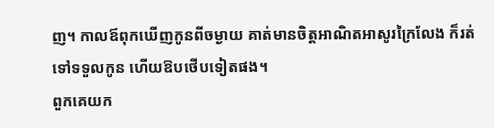ញ។ កាលឪពុកឃើញកូនពីចម្ងាយ គាត់មានចិត្តអាណិតអាសូរក្រៃលែង ក៏រត់ទៅទទួលកូន ហើយឱបថើបទៀតផង។
ពួកគេយក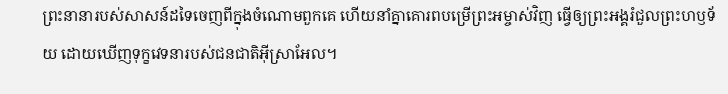ព្រះនានារបស់សាសន៍ដទៃចេញពីក្នុងចំណោមពួកគេ ហើយនាំគ្នាគោរពបម្រើព្រះអម្ចាស់វិញ ធ្វើឲ្យព្រះអង្គរំជួលព្រះហឫទ័យ ដោយឃើញទុក្ខវេទនារបស់ជនជាតិអ៊ីស្រាអែល។